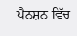ਪੈਨਸ਼ਨ ਵਿੱਚ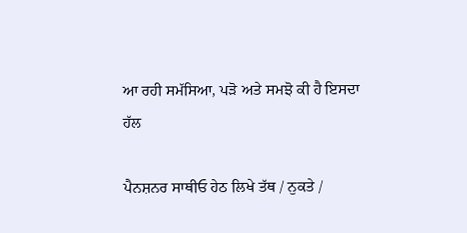ਆ ਰਹੀ ਸਮੱਸਿਆ, ਪੜੋ ਅਤੇ ਸਮਝੋ ਕੀ ਹੈ ਇਸਦਾ ਹੱਲ

ਪੈਨਸ਼ਨਰ ਸਾਥੀਓ ਹੇਠ ਲਿਖੇ ਤੱਥ / ਨੁਕਤੇ /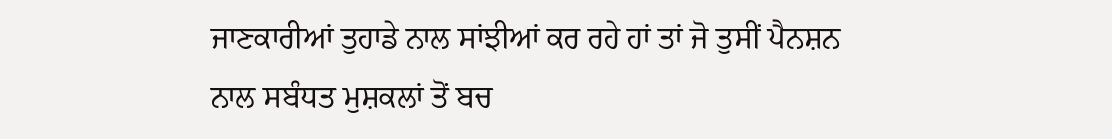ਜਾਣਕਾਰੀਆਂ ਤੁਹਾਡੇ ਨਾਲ ਸਾਂਝੀਆਂ ਕਰ ਰਹੇ ਹਾਂ ਤਾਂ ਜੋ ਤੁਸੀਂ ਪੈਨਸ਼ਨ ਨਾਲ ਸਬੰਧਤ ਮੁਸ਼ਕਲਾਂ ਤੋਂ ਬਚ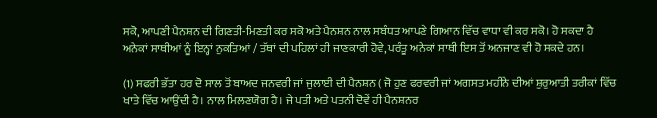ਸਕੋ, ਆਪਣੀ ਪੈਨਸ਼ਨ ਦੀ ਗਿਣਤੀ-ਮਿਣਤੀ ਕਰ ਸਕੋ ਅਤੇ ਪੈਨਸ਼ਨ ਨਾਲ ਸਬੰਧਤ ਆਪਣੇ ਗਿਆਨ ਵਿੱਚ ਵਾਧਾ ਵੀ ਕਰ ਸਕੋ। ਹੋ ਸਕਦਾ ਹੈ ਅਨੇਕਾਂ ਸਾਥੀਆਂ ਨੂੰ ਇਨ੍ਹਾਂ ਨੁਕਤਿਆਂ / ਤੱਥਾਂ ਦੀ ਪਹਿਲਾਂ ਹੀ ਜਾਣਕਾਰੀ ਹੋਵੇ, ਪਰੰਤੂ ਅਨੇਕਾਂ ਸਾਥੀ ਇਸ ਤੋਂ ਅਨਜਾਣ ਵੀ ਹੋ ਸਕਦੇ ਹਨ।

(1) ਸਫਰੀ ਭੱਤਾ ਹਰ ਦੋ ਸਾਲ ਤੋਂ ਬਾਅਦ ਜਨਵਰੀ ਜਾਂ ਜੁਲਾਈ ਦੀ ਪੈਨਸ਼ਨ ( ਜੋ ਹੁਣ ਫਰਵਰੀ ਜਾਂ ਅਗਸਤ ਮਹੀਨੇ ਦੀਆਂ ਸ਼ੁਰੁਆਤੀ ਤਰੀਕਾਂ ਵਿੱਚ ਖਾਤੇ ਵਿੱਚ ਆਉਂਦੀ ਹੈ। ਨਾਲ ਮਿਲਣਯੋਗ ਹੈ। ਜੇ ਪਤੀ ਅਤੇ ਪਤਨੀ ਦੋਵੇਂ ਹੀ ਪੈਨਸ਼ਨਰ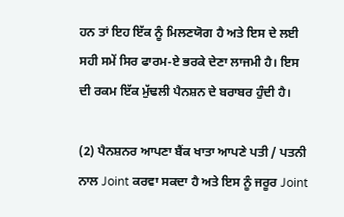ਹਨ ਤਾਂ ਇਹ ਇੱਕ ਨੂੰ ਮਿਲਣਯੋਗ ਹੈ ਅਤੇ ਇਸ ਦੇ ਲਈ ਸਹੀ ਸਮੇਂ ਸਿਰ ਫਾਰਮ-ਏ ਭਰਕੇ ਦੇਣਾ ਲਾਜਮੀ ਹੈ। ਇਸ ਦੀ ਰਕਮ ਇੱਕ ਮੁੱਢਲੀ ਪੈਨਸ਼ਨ ਦੇ ਬਰਾਬਰ ਹੁੰਦੀ ਹੈ।

(2) ਪੈਨਸ਼ਨਰ ਆਪਣਾ ਬੈਂਕ ਖਾਤਾ ਆਪਣੇ ਪਤੀ / ਪਤਨੀ ਨਾਲ Joint ਕਰਵਾ ਸਕਦਾ ਹੈ ਅਤੇ ਇਸ ਨੂੰ ਜਰੂਰ Joint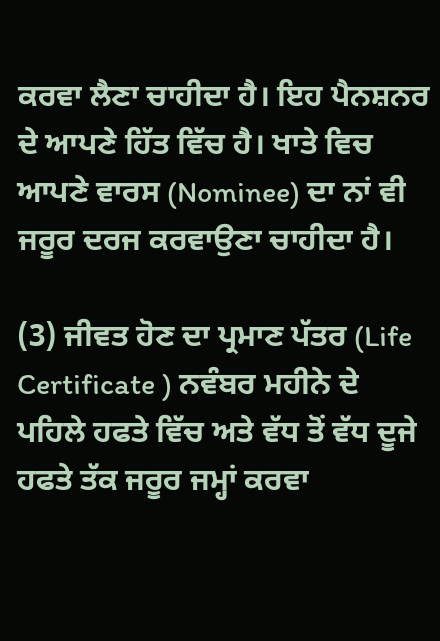ਕਰਵਾ ਲੈਣਾ ਚਾਹੀਦਾ ਹੈ। ਇਹ ਪੈਨਸ਼ਨਰ ਦੇ ਆਪਣੇ ਹਿੱਤ ਵਿੱਚ ਹੈ। ਖਾਤੇ ਵਿਚ ਆਪਣੇ ਵਾਰਸ (Nominee) ਦਾ ਨਾਂ ਵੀ ਜਰੂਰ ਦਰਜ ਕਰਵਾਉਣਾ ਚਾਹੀਦਾ ਹੈ।

(3) ਜੀਵਤ ਹੋਣ ਦਾ ਪ੍ਰਮਾਣ ਪੱਤਰ (Life Certificate ) ਨਵੰਬਰ ਮਹੀਨੇ ਦੇ ਪਹਿਲੇ ਹਫਤੇ ਵਿੱਚ ਅਤੇ ਵੱਧ ਤੋਂ ਵੱਧ ਦੂਜੇ ਹਫਤੇ ਤੱਕ ਜਰੂਰ ਜਮ੍ਹਾਂ ਕਰਵਾ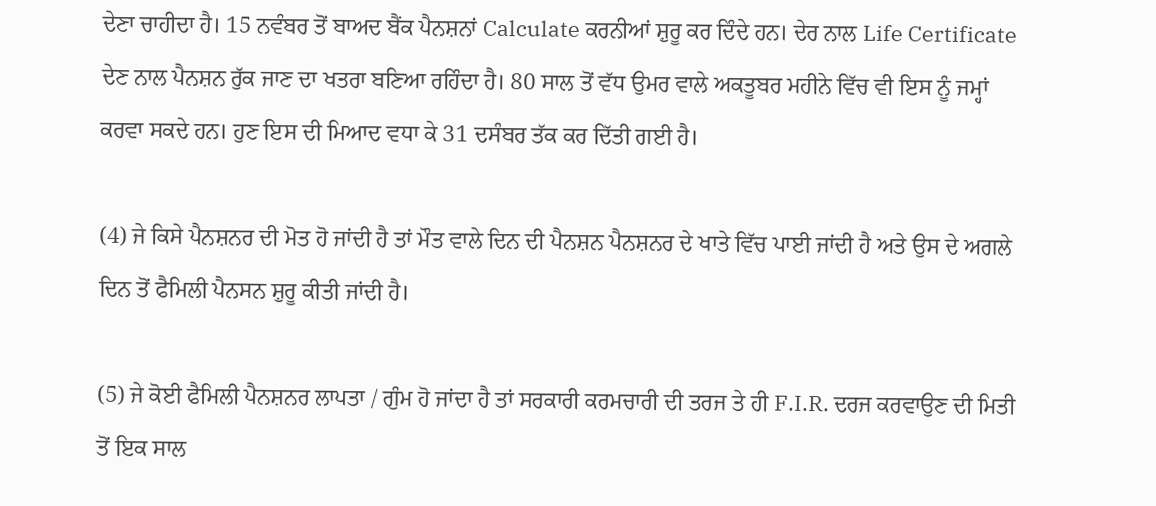ਦੇਣਾ ਚਾਹੀਦਾ ਹੈ। 15 ਨਵੰਬਰ ਤੋਂ ਬਾਅਦ ਬੈਂਕ ਪੈਨਸ਼ਨਾਂ Calculate ਕਰਨੀਆਂ ਸ਼ੁਰੂ ਕਰ ਦਿੰਦੇ ਹਨ। ਦੇਰ ਨਾਲ Life Certificate ਦੇਣ ਨਾਲ ਪੈਨਸ਼ਨ ਰੁੱਕ ਜਾਣ ਦਾ ਖਤਰਾ ਬਣਿਆ ਰਹਿੰਦਾ ਹੈ। 80 ਸਾਲ ਤੋਂ ਵੱਧ ਉਮਰ ਵਾਲੇ ਅਕਤੂਬਰ ਮਹੀਨੇ ਵਿੱਚ ਵੀ ਇਸ ਨੂੰ ਜਮ੍ਹਾਂ ਕਰਵਾ ਸਕਦੇ ਹਨ। ਹੁਣ ਇਸ ਦੀ ਮਿਆਦ ਵਧਾ ਕੇ 31 ਦਸੰਬਰ ਤੱਕ ਕਰ ਦਿੱਤੀ ਗਈ ਹੈ।

(4) ਜੇ ਕਿਸੇ ਪੈਨਸ਼ਨਰ ਦੀ ਮੋਤ ਹੋ ਜਾਂਦੀ ਹੈ ਤਾਂ ਮੌਤ ਵਾਲੇ ਦਿਨ ਦੀ ਪੈਨਸ਼ਨ ਪੈਨਸ਼ਨਰ ਦੇ ਖਾਤੇ ਵਿੱਚ ਪਾਈ ਜਾਂਦੀ ਹੈ ਅਤੇ ਉਸ ਦੇ ਅਗਲੇ ਦਿਨ ਤੋਂ ਫੈਮਿਲੀ ਪੈਨਸਨ ਸ਼ੁਰੂ ਕੀਤੀ ਜਾਂਦੀ ਹੈ।

(5) ਜੇ ਕੋਈ ਫੈਮਿਲੀ ਪੈਨਸ਼ਨਰ ਲਾਪਤਾ / ਗੁੰਮ ਹੋ ਜਾਂਦਾ ਹੈ ਤਾਂ ਸਰਕਾਰੀ ਕਰਮਚਾਰੀ ਦੀ ਤਰਜ ਤੇ ਹੀ F.I.R. ਦਰਜ ਕਰਵਾਉਣ ਦੀ ਮਿਤੀ ਤੋਂ ਇਕ ਸਾਲ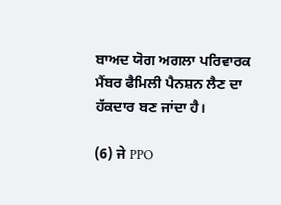ਬਾਅਦ ਯੋਗ ਅਗਲਾ ਪਰਿਵਾਰਕ ਮੈਂਬਰ ਫੈਮਿਲੀ ਪੈਨਸ਼ਨ ਲੈਣ ਦਾ ਹੱਕਦਾਰ ਬਣ ਜਾਂਦਾ ਹੈ।

(6) ਜੇ PPO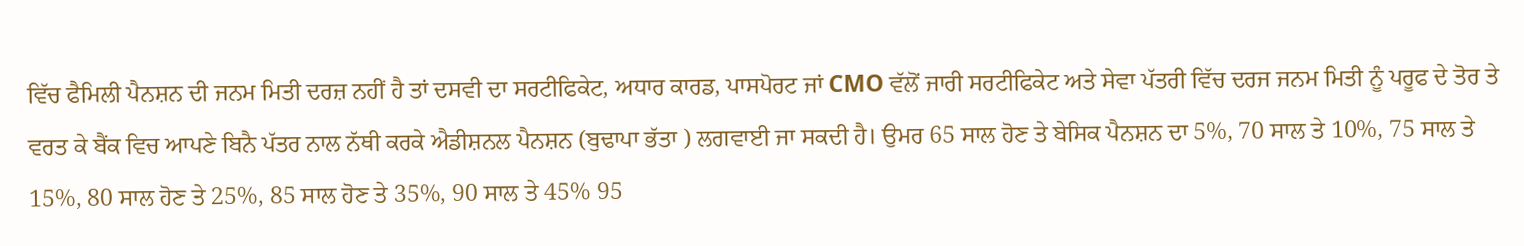ਵਿੱਚ ਫੈਮਿਲੀ ਪੈਨਸ਼ਨ ਦੀ ਜਨਮ ਮਿਤੀ ਦਰਜ਼ ਨਹੀਂ ਹੈ ਤਾਂ ਦਸਵੀ ਦਾ ਸਰਟੀਫਿਕੇਟ, ਅਧਾਰ ਕਾਰਡ, ਪਾਸਪੋਰਟ ਜਾਂ CMO ਵੱਲੋਂ ਜਾਰੀ ਸਰਟੀਫਿਕੇਟ ਅਤੇ ਸੇਵਾ ਪੱਤਰੀ ਵਿੱਚ ਦਰਜ ਜਨਮ ਮਿਤੀ ਨੂੰ ਪਰੂਫ ਦੇ ਤੋਰ ਤੇ ਵਰਤ ਕੇ ਬੈਂਕ ਵਿਚ ਆਪਣੇ ਬਿਨੈ ਪੱਤਰ ਨਾਲ ਨੱਥੀ ਕਰਕੇ ਐਡੀਸ਼ਨਲ ਪੈਨਸ਼ਨ (ਬੁਢਾਪਾ ਭੱਤਾ ) ਲਗਵਾਈ ਜਾ ਸਕਦੀ ਹੈ। ਉਮਰ 65 ਸਾਲ ਹੋਣ ਤੇ ਬੇਸਿਕ ਪੈਨਸ਼ਨ ਦਾ 5%, 70 ਸਾਲ ਤੇ 10%, 75 ਸਾਲ ਤੇ 15%, 80 ਸਾਲ ਹੋਣ ਤੇ 25%, 85 ਸਾਲ ਹੋਣ ਤੇ 35%, 90 ਸਾਲ ਤੇ 45% 95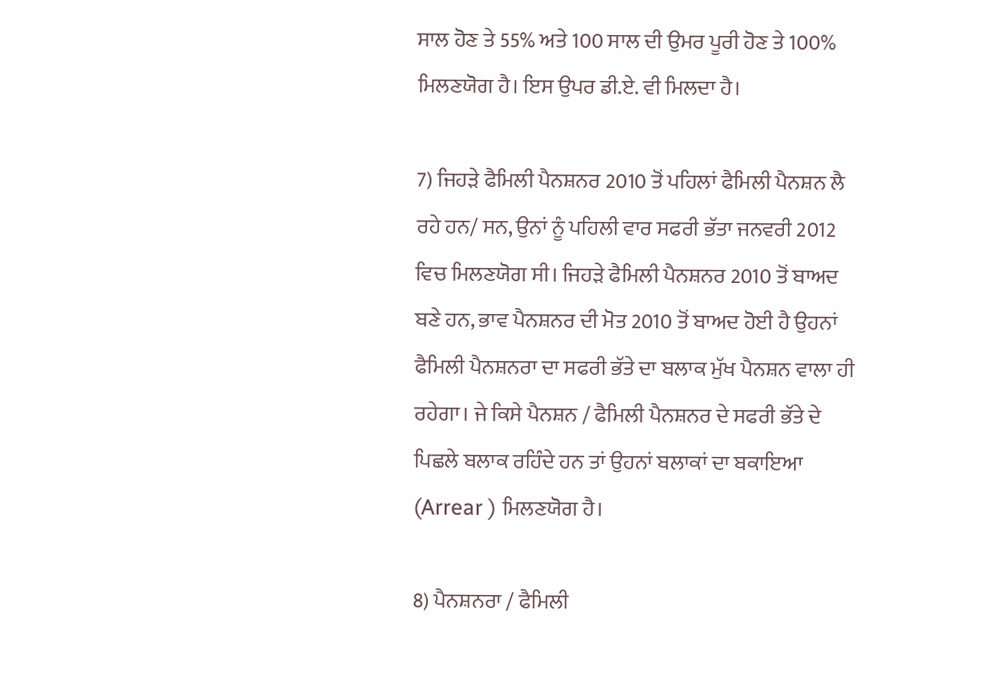ਸਾਲ ਹੋਣ ਤੇ 55% ਅਤੇ 100 ਸਾਲ ਦੀ ਉਮਰ ਪੂਰੀ ਹੋਣ ਤੇ 100% ਮਿਲਣਯੋਗ ਹੈ। ਇਸ ਉਪਰ ਡੀ.ਏ. ਵੀ ਮਿਲਦਾ ਹੈ।

7) ਜਿਹੜੇ ਫੈਮਿਲੀ ਪੈਨਸ਼ਨਰ 2010 ਤੋਂ ਪਹਿਲਾਂ ਫੈਮਿਲੀ ਪੈਨਸ਼ਨ ਲੈ ਰਹੇ ਹਨ/ ਸਨ, ਉਨਾਂ ਨੂੰ ਪਹਿਲੀ ਵਾਰ ਸਫਰੀ ਭੱਤਾ ਜਨਵਰੀ 2012 ਵਿਚ ਮਿਲਣਯੋਗ ਸੀ। ਜਿਹੜੇ ਫੈਮਿਲੀ ਪੈਨਸ਼ਨਰ 2010 ਤੋਂ ਬਾਅਦ ਬਣੇ ਹਨ, ਭਾਵ ਪੈਨਸ਼ਨਰ ਦੀ ਮੋਤ 2010 ਤੋਂ ਬਾਅਦ ਹੋਈ ਹੈ ਉਹਨਾਂ ਫੈਮਿਲੀ ਪੈਨਸ਼ਨਰਾ ਦਾ ਸਫਰੀ ਭੱਤੇ ਦਾ ਬਲਾਕ ਮੁੱਖ ਪੈਨਸ਼ਨ ਵਾਲਾ ਹੀ ਰਹੇਗਾ। ਜੇ ਕਿਸੇ ਪੈਨਸ਼ਨ / ਫੈਮਿਲੀ ਪੈਨਸ਼ਨਰ ਦੇ ਸਫਰੀ ਭੱਤੇ ਦੇ ਪਿਛਲੇ ਬਲਾਕ ਰਹਿੰਦੇ ਹਨ ਤਾਂ ਉਹਨਾਂ ਬਲਾਕਾਂ ਦਾ ਬਕਾਇਆ (Arrear ) ਮਿਲਣਯੋਗ ਹੈ।

8) ਪੈਨਸ਼ਨਰਾ / ਫੈਮਿਲੀ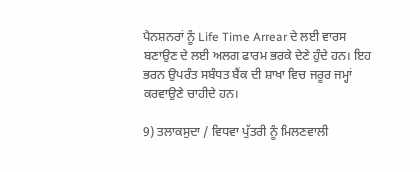ਪੈਨਸ਼ਨਰਾਂ ਨੂੰ Life Time Arrear ਦੇ ਲਈ ਵਾਰਸ ਬਣਾਉਣ ਦੇ ਲਈ ਅਲਗ ਫਾਰਮ ਭਰਕੇ ਦੇਣੇ ਹੁੰਦੇ ਹਨ। ਇਹ ਭਰਨ ਉਪਰੰਤ ਸਬੰਧਤ ਬੈਂਕ ਦੀ ਸ਼ਾਖਾ ਵਿਚ ਜਰੂਰ ਜਮ੍ਹਾਂ ਕਰਵਾਉਣੇ ਚਾਹੀਦੇ ਹਨ।

9) ਤਲਾਕਸੁਦਾ / ਵਿਧਵਾ ਪੁੱਤਰੀ ਨੂੰ ਮਿਲਣਵਾਲੀ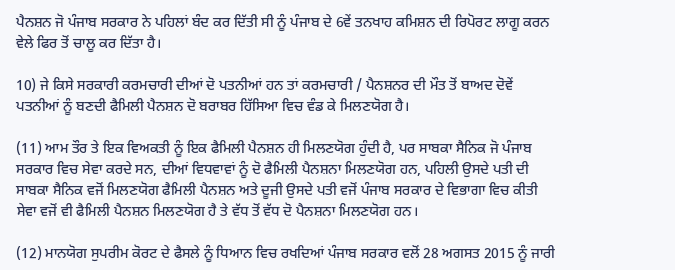ਪੈਨਸ਼ਨ ਜੋ ਪੰਜਾਬ ਸਰਕਾਰ ਨੇ ਪਹਿਲਾਂ ਬੰਦ ਕਰ ਦਿੱਤੀ ਸੀ ਨੂੰ ਪੰਜਾਬ ਦੇ 6ਵੇਂ ਤਨਖਾਹ ਕਮਿਸ਼ਨ ਦੀ ਰਿਪੋਰਟ ਲਾਗੂ ਕਰਨ ਵੇਲੇ ਫਿਰ ਤੋਂ ਚਾਲੂ ਕਰ ਦਿੱਤਾ ਹੈ।

10) ਜੇ ਕਿਸੇ ਸਰਕਾਰੀ ਕਰਮਚਾਰੀ ਦੀਆਂ ਦੋ ਪਤਨੀਆਂ ਹਨ ਤਾਂ ਕਰਮਚਾਰੀ / ਪੈਨਸ਼ਨਰ ਦੀ ਮੌਤ ਤੋਂ ਬਾਅਦ ਦੋਵੇਂ ਪਤਨੀਆਂ ਨੂੰ ਬਣਦੀ ਫੈਮਿਲੀ ਪੈਨਸ਼ਨ ਦੋ ਬਰਾਬਰ ਹਿੱਸਿਆ ਵਿਚ ਵੰਡ ਕੇ ਮਿਲਣਯੋਗ ਹੈ।

(11) ਆਮ ਤੌਰ ਤੇ ਇਕ ਵਿਅਕਤੀ ਨੂੰ ਇਕ ਫੈਮਿਲੀ ਪੈਨਸ਼ਨ ਹੀ ਮਿਲਣਯੋਗ ਹੁੰਦੀ ਹੈ, ਪਰ ਸਾਬਕਾ ਸੈਨਿਕ ਜੋ ਪੰਜਾਬ ਸਰਕਾਰ ਵਿਚ ਸੇਵਾ ਕਰਦੇ ਸਨ, ਦੀਆਂ ਵਿਧਵਾਵਾਂ ਨੂੰ ਦੋ ਫੈਮਿਲੀ ਪੈਨਸ਼ਨਾ ਮਿਲਣਯੋਗ ਹਨ, ਪਹਿਲੀ ਉਸਦੇ ਪਤੀ ਦੀ ਸਾਬਕਾ ਸੈਨਿਕ ਵਜੋਂ ਮਿਲਣਯੋਗ ਫੈਮਿਲੀ ਪੈਨਸ਼ਨ ਅਤੇ ਦੂਜੀ ਉਸਦੇ ਪਤੀ ਵਜੋਂ ਪੰਜਾਬ ਸਰਕਾਰ ਦੇ ਵਿਭਾਗਾ ਵਿਚ ਕੀਤੀ ਸੇਵਾ ਵਜੋਂ ਵੀ ਫੈਮਿਲੀ ਪੈਨਸ਼ਨ ਮਿਲਣਯੋਗ ਹੈ ਤੇ ਵੱਧ ਤੋਂ ਵੱਧ ਦੋ ਪੈਨਸ਼ਨਾ ਮਿਲਣਯੋਗ ਹਨ।

(12) ਮਾਨਯੋਗ ਸੁਪਰੀਮ ਕੋਰਟ ਦੇ ਫੈਸਲੇ ਨੂੰ ਧਿਆਨ ਵਿਚ ਰਖਦਿਆਂ ਪੰਜਾਬ ਸਰਕਾਰ ਵਲੋਂ 28 ਅਗਸਤ 2015 ਨੂੰ ਜਾਰੀ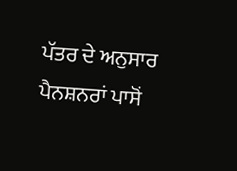ਪੱਤਰ ਦੇ ਅਨੁਸਾਰ ਪੈਨਸ਼ਨਰਾਂ ਪਾਸੋਂ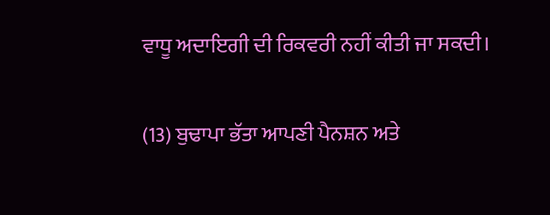ਵਾਧੂ ਅਦਾਇਗੀ ਦੀ ਰਿਕਵਰੀ ਨਹੀਂ ਕੀਤੀ ਜਾ ਸਕਦੀ।

(13) ਬੁਢਾਪਾ ਭੱਤਾ ਆਪਣੀ ਪੈਨਸ਼ਨ ਅਤੇ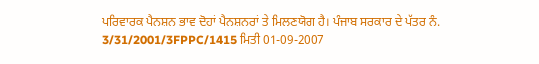ਪਰਿਵਾਰਕ ਪੈਨਸ਼ਨ ਭਾਵ ਦੋਹਾਂ ਪੈਨਸ਼ਨਰਾਂ ਤੇ ਮਿਲਣਯੋਗ ਹੈ। ਪੰਜਾਬ ਸਰਕਾਰ ਦੇ ਪੱਤਰ ਨੰ. 3/31/2001/3FPPC/1415 ਮਿਤੀ 01-09-2007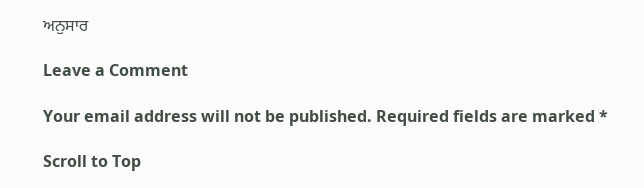ਅਨੁਸਾਰ

Leave a Comment

Your email address will not be published. Required fields are marked *

Scroll to Top